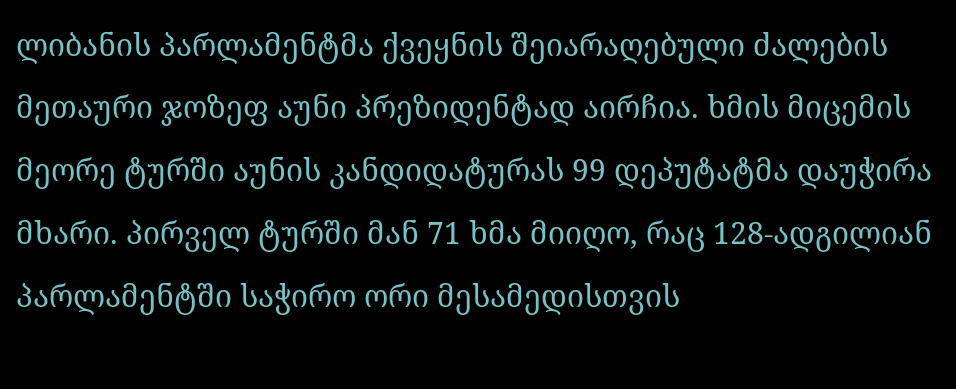ლიბანის პარლამენტმა ქვეყნის შეიარაღებული ძალების მეთაური ჯოზეფ აუნი პრეზიდენტად აირჩია. ხმის მიცემის მეორე ტურში აუნის კანდიდატურას 99 დეპუტატმა დაუჭირა მხარი. პირველ ტურში მან 71 ხმა მიიღო, რაც 128-ადგილიან პარლამენტში საჭირო ორი მესამედისთვის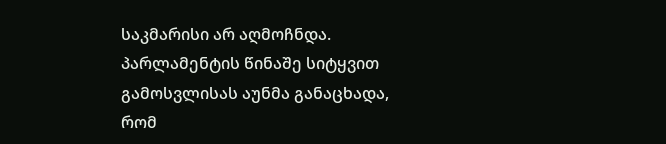საკმარისი არ აღმოჩნდა. პარლამენტის წინაშე სიტყვით გამოსვლისას აუნმა განაცხადა, რომ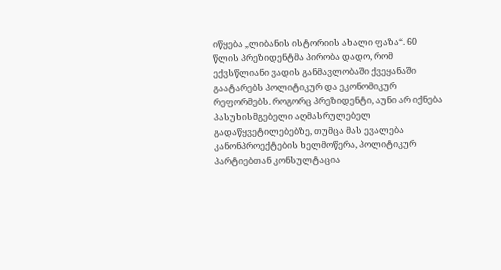იწყება „ლიბანის ისტორიის ახალი ფაზა“. 60 წლის პრეზიდენტმა პირობა დადო, რომ ექვსწლიანი ვადის განმავლობაში ქვეყანაში გაატარებს პოლიტიკურ და ეკონომიკურ რეფორმებს. როგორც პრეზიდენტი, აუნი არ იქნება პასუხისმგებელი აღმასრულებელ გადაწყვეტილებებზე, თუმცა მას ევალება კანონპროექტების ხელმოწერა, პოლიტიკურ პარტიებთან კონსულტაცია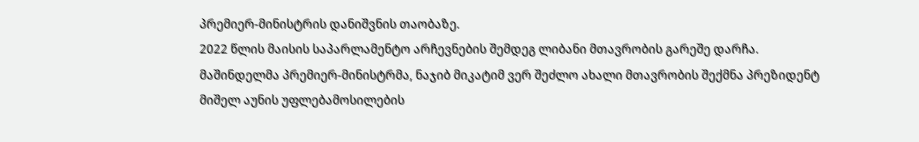პრემიერ-მინისტრის დანიშვნის თაობაზე.
2022 წლის მაისის საპარლამენტო არჩევნების შემდეგ ლიბანი მთავრობის გარეშე დარჩა. მაშინდელმა პრემიერ-მინისტრმა, ნაჯიბ მიკატიმ ვერ შეძლო ახალი მთავრობის შექმნა პრეზიდენტ მიშელ აუნის უფლებამოსილების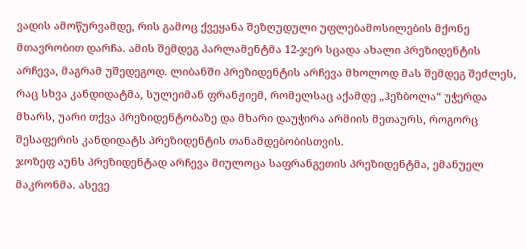ვადის ამოწურვამდე, რის გამოც ქვეყანა შეზღუდული უფლებამოსილების მქონე მთავრობით დარჩა. ამის შემდეგ პარლამენტმა 12-ჯერ სცადა ახალი პრეზიდენტის არჩევა, მაგრამ უშედეგოდ. ლიბანში პრეზიდენტის არჩევა მხოლოდ მას შემდეგ შეძლეს, რაც სხვა კანდიდატმა, სულეიმან ფრანჟიემ, რომელსაც აქამდე „ჰეზბოლა“ უჭერდა მხარს, უარი თქვა პრეზიდენტობაზე და მხარი დაუჭირა არმიის მეთაურს, როგორც შესაფერის კანდიდატს პრეზიდენტის თანამდებობისთვის.
ჯოზეფ აუნს პრეზიდენტად არჩევა მიულოცა საფრანგეთის პრეზიდენტმა, ემანუელ მაკრონმა. ასევე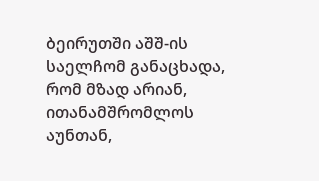ბეირუთში აშშ-ის საელჩომ განაცხადა, რომ მზად არიან, ითანამშრომლოს აუნთან,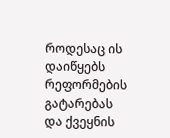როდესაც ის დაიწყებს რეფორმების გატარებას და ქვეყნის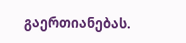გაერთიანებას.